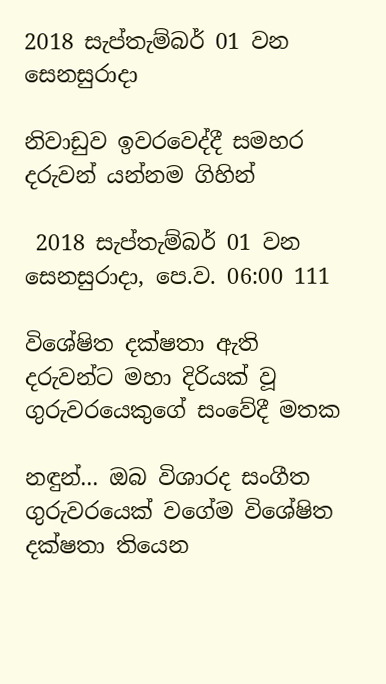2018 සැප්තැම්බර් 01 වන සෙනසුරාදා

නිවාඩුව ඉවරවෙද්දී සමහර දරුවන් යන්නම ගිහින්

 2018 සැප්තැම්බර් 01 වන සෙනසුරාදා, පෙ.ව. 06:00 111

විශේෂිත දක්ෂතා ඇති දරුවන්ට මහා දිරියක් වූ
ගුරුවරයෙකුගේ සංවේදී මතක

නඳුන්... ඔබ විශාරද සංගීත ගුරුවරයෙක් වගේම විශේෂිත දක්ෂතා තියෙන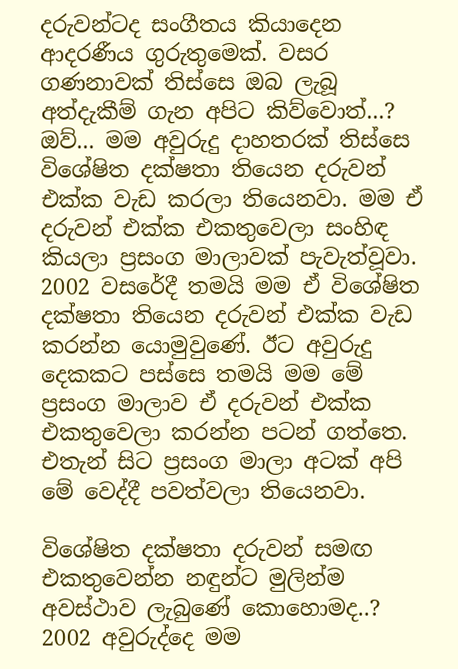දරුවන්ටද සංගීතය කියාදෙන ආදරණීය ගුරුතුමෙක්. වසර ගණනාවක් තිස්සෙ ඔබ ලැබූ අත්දැකීම් ගැන අපිට කිව්වොත්...?
ඔව්... මම අවුරුදු දාහතරක් තිස්සෙ විශේෂිත දක්ෂතා තියෙන දරුවන් එක්ක වැඩ කරලා තියෙනවා. මම ඒ දරුවන් එක්ක එකතුවෙලා සංහිඳ කියලා ප්‍රසංග මාලාවක් පැවැත්වූවා. 2002 වසරේදී තමයි මම ඒ විශේෂිත දක්ෂතා තියෙන දරුවන් එක්ක වැඩ කරන්න යොමුවුණේ. ඊට අවුරුදු දෙකකට පස්සෙ තමයි මම මේ ප්‍රසංග මාලාව ඒ දරුවන් එක්ක එකතුවෙලා කරන්න පටන් ගත්තෙ. එතැන් සිට ප්‍රසංග මාලා අටක් අපි මේ වෙද්දී පවත්වලා තියෙනවා.

විශේෂිත දක්ෂතා දරුවන් සමඟ එකතුවෙන්න නඳුන්ට මුලින්ම අවස්ථාව ලැබුණේ කොහොමද..?
2002 අවුරුද්දෙ මම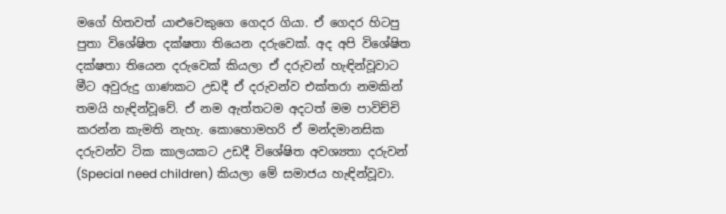මගේ හිතවත් යාළුවෙකුගෙ ගෙදර ගියා. ඒ ගෙදර හිටපු පුතා විශේෂිත දක්ෂතා තියෙන දරුවෙක්. අද අපි විශේෂිත දක්ෂතා තියෙන දරුවෙක් කියලා ඒ දරුවන් හැඳින්වූවාට මීට අවුරුදු ගාණකට උඩදී ඒ දරුවන්ව එක්තරා නමකින් තමයි හැඳින්වූවේ. ඒ නම ඇත්තටම අදටත් මම පාවිච්චි කරන්න කැමති නැහැ. කොහොමහරි ඒ මන්දමානසික දරුවන්ව ටික කාලයකට උඩදී විශේෂිත අවශ්‍යතා දරුවන් (Special need children) කියලා මේ සමාජය හැඳින්වූවා.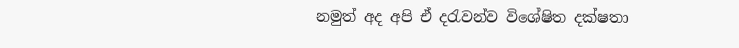නමුත් අද අපි ඒ දරැවන්ව විශේෂිත දක්ෂතා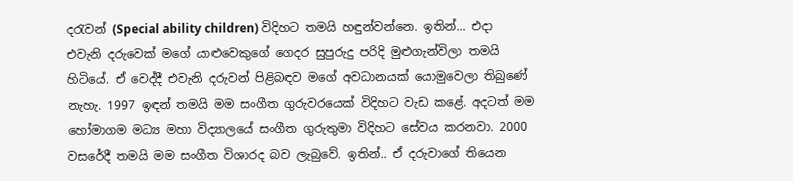දරැවන් (Special ability children) විදිහට තමයි හඳුන්වන්නෙ. ඉතින්... එදා එවැනි දරුවෙක් මගේ යාළුවෙකුගේ ගෙදර සුපුරුදු පරිදි මුළුගැන්විලා තමයි හිටියේ. ඒ වෙද්දී එවැනි දරුවන් පිළිබඳව මගේ අවධානයක් යොමුවෙලා තිබුණේ නැහැ. 1997 ඉඳන් තමයි මම සංගීත ගුරුවරයෙක් විදිහට වැඩ කළේ. අදටත් මම හෝමාගම මධ්‍ය මහා විද්‍යාලයේ සංගීත ගුරුතුමා විදිහට සේවය කරනවා. 2000 වසරේදී තමයි මම සංගීත විශාරද බව ලැබුවේ. ඉතින්.. ඒ දරුවාගේ තියෙන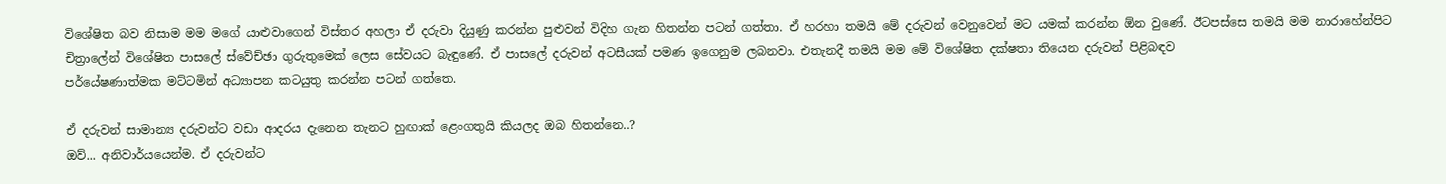විශේෂිත බව නිසාම මම මගේ යාළුවාගෙන් විස්තර අහලා ඒ දරුවා දියුණු කරන්න පුළුවන් විදිහ ගැන හිතන්න පටන් ගත්තා. ඒ හරහා තමයි මේ දරුවන් වෙනුවෙන් මට යමක් කරන්න ඕන වුණේ. ඊටපස්සෙ තමයි මම නාරාහේන්පිට චිත්‍රාලේන් විශේෂිත පාසලේ ස්වේච්ඡා ගුරුතුමෙක් ලෙස සේවයට බැඳුණේ. ඒ පාසලේ දරුවන් අටසීයක් පමණ ඉගෙනුම ලබනවා. එතැනදී තමයි මම මේ විශේෂිත දක්ෂතා තියෙන දරුවන් පිළිබඳව
පර්යේෂණාත්මක මට්ටමින් අධ්‍යාපන කටයුතු කරන්න පටන් ගත්තෙ.

ඒ දරුවන් සාමාන්‍ය දරුවන්ට වඩා ආදරය දැනෙන තැනට හුඟාක් ළෙංගතුයි කියලද ඔබ හිතන්නෙ..?
ඔව්... අනිවාර්යයෙන්ම. ඒ දරුවන්ට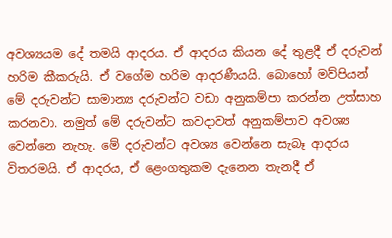අවශ්‍යයම දේ තමයි ආදරය. ඒ ආදරය කියන දේ තුළදී ඒ දරුවන් හරිම කීකරුයි. ඒ වගේම හරිම ආදරණීයයි. බොහෝ මව්පියන් මේ දරුවන්ට සාමාන්‍ය දරුවන්ට වඩා අනුකම්පා කරන්න උත්සාහ කරනවා. නමුත් මේ දරුවන්ට කවදාවත් අනුකම්පාව අවශ්‍ය වෙන්නෙ නැහැ. මේ දරුවන්ට අවශ්‍ය වෙන්නෙ සැබෑ ආදරය විතරමයි. ඒ ආදරය, ඒ ළෙංගතුකම දැනෙන තැනදී ඒ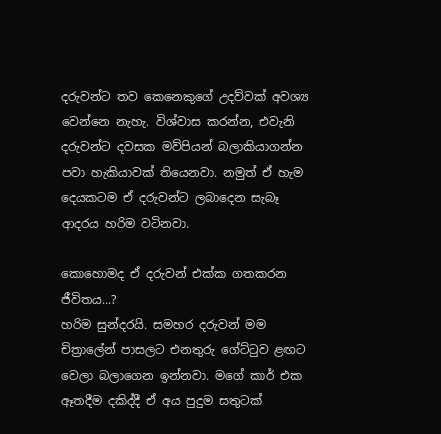දරුවන්ට තව කෙනෙකුගේ උදව්වක් අවශ්‍ය වෙන්නෙ නැහැ. විශ්වාස කරන්න, එවැනි දරුවන්ට දවසක මව්පියන් බලාකියාගන්න පවා හැකියාවක් තියෙනවා. නමුත් ඒ හැම දෙයකටම ඒ දරුවන්ට ලබාදෙන සැබෑ ආදරය හරිම වටිනවා.

කොහොමද ඒ දරුවන් එක්ක ගතකරන ජීවිතය...?
හරිම සුන්දරයි. සමහර දරුවන් මම චිත්‍රාලේන් පාසලට එනතුරු ගේට්ටුව ළඟට වෙලා බලාගෙන ඉන්නවා. මගේ කාර් එක ඈතදීම දකිද්දී ඒ අය පුදුම සතුටක්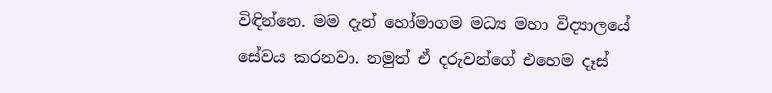විඳින්නෙ. මම දැන් හෝමාගම මධ්‍ය මහා විද්‍යාලයේ සේවය කරනවා. නමුත් ඒ දරුවන්ගේ එහෙම දෑස්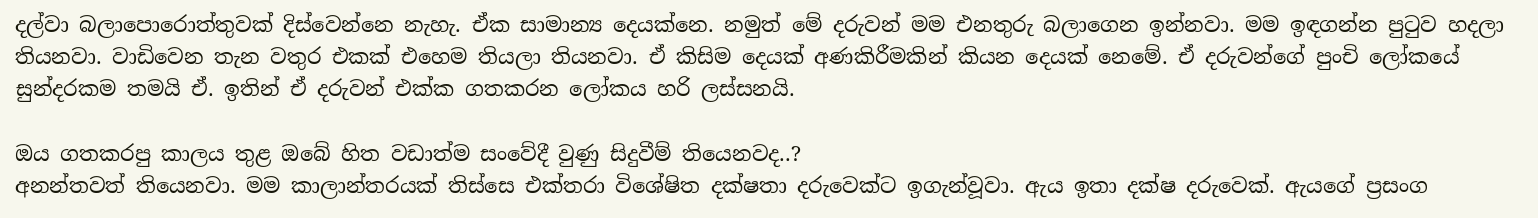දල්වා බලාපොරොත්තුවක් දිස්වෙන්නෙ නැහැ. ඒක සාමාන්‍ය දෙයක්නෙ. නමුත් මේ දරුවන් මම එනතුරු බලාගෙන ඉන්නවා. මම ඉඳගන්න පුටුව හදලා තියනවා. වාඩිවෙන තැන වතුර එකක් එහෙම තියලා තියනවා. ඒ කිසිම දෙයක් අණකිරීමකින් කියන දෙයක් නෙමේ. ඒ දරුවන්ගේ පුංචි ලෝකයේ සුන්දරකම තමයි ඒ. ඉතින් ඒ දරුවන් එක්ක ගතකරන ලෝකය හරි ලස්සනයි.

ඔය ගතකරපු කාලය තුළ ඔබේ හිත වඩාත්ම සංවේදී වුණු සිදුවීම් තියෙනවද..?
අනන්තවත් තියෙනවා. මම කාලාන්තරයක් තිස්සෙ එක්තරා විශේෂිත දක්ෂතා දරුවෙක්ට ඉගැන්වූවා. ඇය ඉතා දක්ෂ දරුවෙක්. ඇයගේ ප්‍රසංග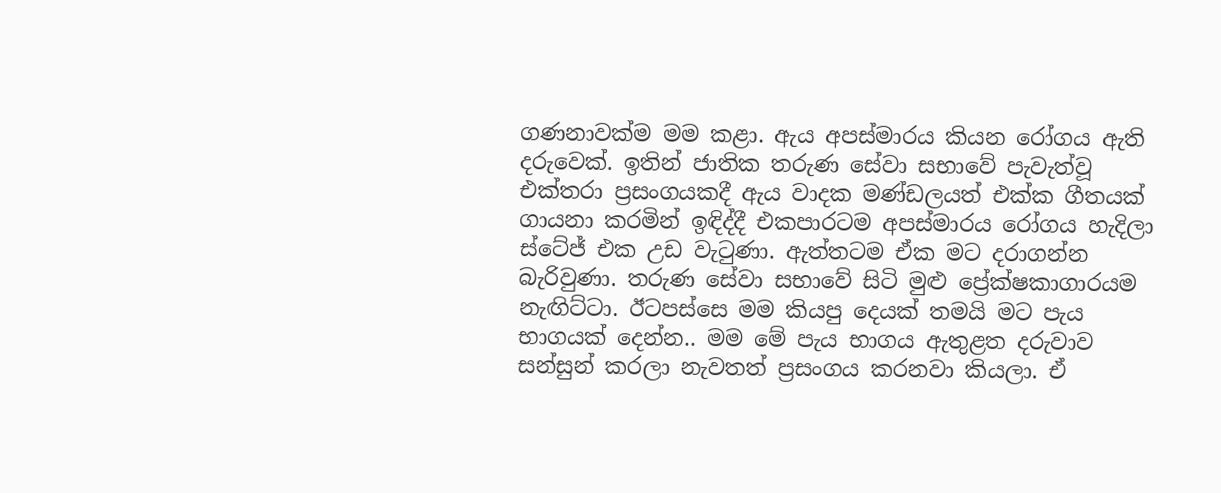ගණනාවක්ම මම කළා. ඇය අපස්මාරය කියන රෝගය ඇති දරුවෙක්. ඉතින් ජාතික තරුණ සේවා සභාවේ පැවැත්වූ එක්තරා ප්‍රසංගයකදී ඇය වාදක මණ්ඩලයත් එක්ක ගීතයක් ගායනා කරමින් ඉඳිද්දී එකපාරටම අපස්මාරය රෝගය හැදිලා ස්ටේජ් එක උඩ වැටුණා. ඇත්තටම ඒක මට දරාගන්න බැරිවුණා. තරුණ සේවා සභාවේ සිටි මුළු ප්‍රේක්ෂකාගාරයම නැඟිට්ටා. ඊටපස්සෙ මම කියපු දෙයක් තමයි මට පැය භාගයක් දෙන්න.. මම මේ පැය භාගය ඇතුළත දරුවාව සන්සුන් කරලා නැවතත් ප්‍රසංගය කරනවා කියලා. ඒ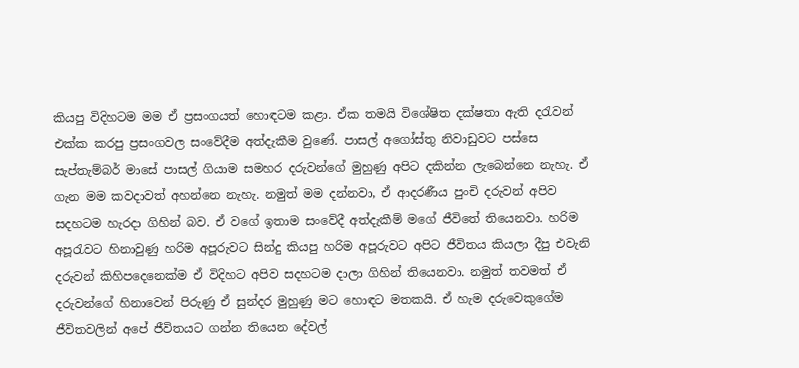කියපු විදිහටම මම ඒ ප්‍රසංගයත් හොඳටම කළා. ඒක තමයි විශේෂිත දක්ෂතා ඇති දරැවන් එක්ක කරපු ප්‍රසංගවල සංවේදීම අත්දැකීම වුණේ. පාසල් අගෝස්තු නිවාඩුවට පස්සෙ සැප්තැම්බර් මාසේ පාසල් ගියාම සමහර දරුවන්ගේ මුහුණු අපිට දකින්න ලැබෙන්නෙ නැහැ. ඒ ගැන මම කවදාවත් අහන්නෙ නැහැ. නමුත් මම දන්නවා, ඒ ආදරණීය පුංචි දරුවන් අපිව සදහටම හැරදා ගිහින් බව. ඒ වගේ ඉතාම සංවේදී අත්දැකීම් මගේ ජීවිතේ තියෙනවා. හරිම අපූරැවට හිනාවුණු හරිම අපූරුවට සින්දු කියපු හරිම අපූරුවට අපිට ජීවිතය කියලා දීපු එවැනි දරුවන් කිහිපදෙනෙක්ම ඒ විදිහට අපිව සදහටම දාලා ගිහින් තියෙනවා. නමුත් තවමත් ඒ දරුවන්ගේ හිනාවෙන් පිරුණු ඒ සුන්දර මුහුණු මට හොඳට මතකයි. ඒ හැම දරුවෙකුගේම ජීවිතවලින් අපේ ජීවිතයට ගන්න තියෙන දේවල්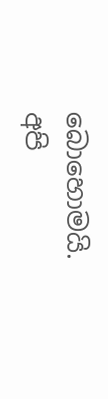බොහොමයි. අපි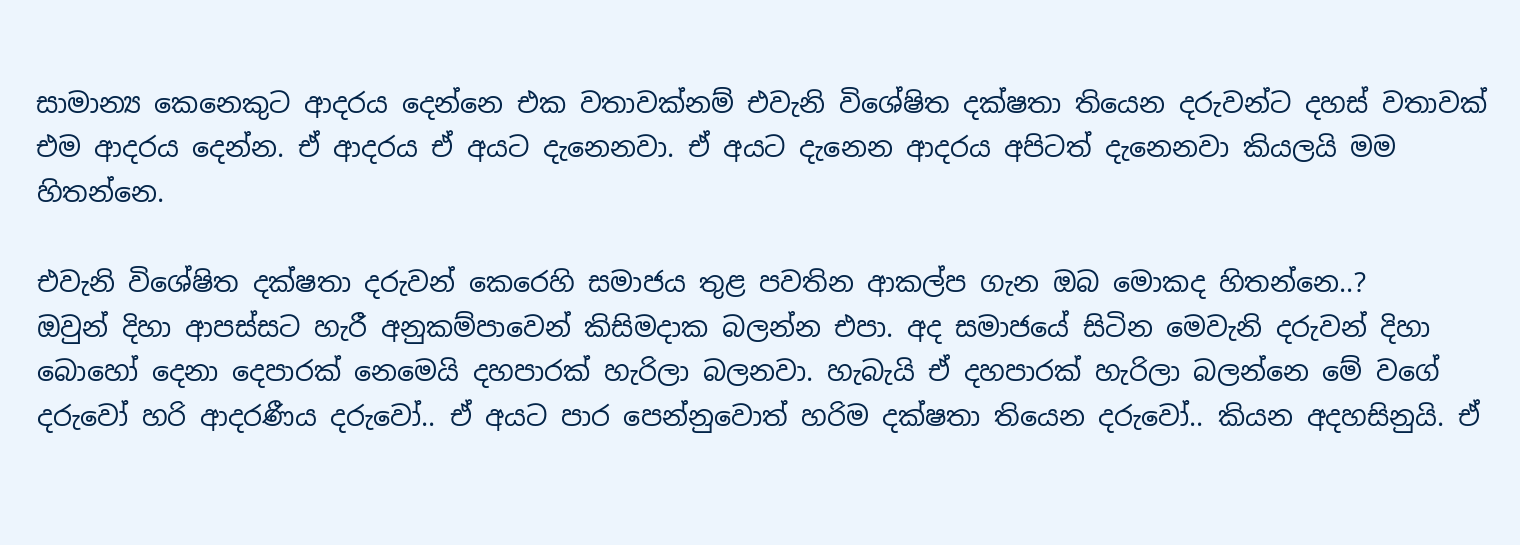සාමාන්‍ය කෙනෙකුට ආදරය දෙන්නෙ එක වතාවක්නම් එවැනි විශේෂිත දක්ෂතා තියෙන දරුවන්ට දහස් වතාවක් එම ආදරය දෙන්න. ඒ ආදරය ඒ අයට දැනෙනවා. ඒ අයට දැනෙන ආදරය අපිටත් දැනෙනවා කියලයි මම හිතන්නෙ.

එවැනි විශේෂිත දක්ෂතා දරුවන් කෙරෙහි සමාජය තුළ පවතින ආකල්ප ගැන ඔබ මොකද හිතන්නෙ..?
ඔවුන් දිහා ආපස්සට හැරී අනුකම්පාවෙන් කිසිමදාක බලන්න එපා. අද සමාජයේ සිටින මෙවැනි දරුවන් දිහා බොහෝ දෙනා දෙපාරක් නෙමෙයි දහපාරක් හැරිලා බලනවා. හැබැයි ඒ දහපාරක් හැරිලා බලන්නෙ මේ වගේ දරුවෝ හරි ආදරණීය දරුවෝ.. ඒ අයට පාර පෙන්නුවොත් හරිම දක්ෂතා තියෙන දරුවෝ.. කියන අදහසිනුයි. ඒ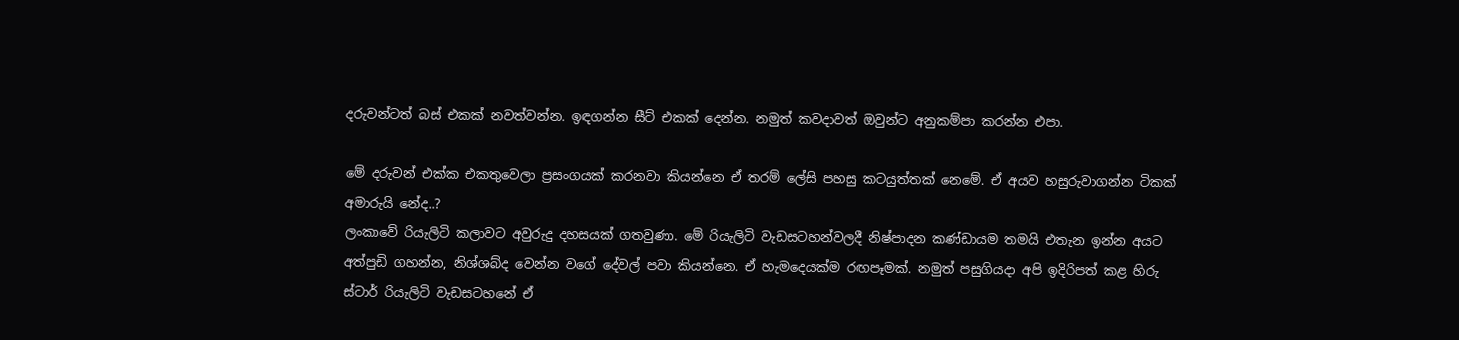දරුවන්ටත් බස් එකක් නවත්වන්න. ඉඳගන්න සීට් එකක් දෙන්න. නමුත් කවදාවත් ඔවුන්ට අනුකම්පා කරන්න එපා.

මේ දරුවන් එක්ක එකතුවෙලා ප්‍රසංගයක් කරනවා කියන්නෙ ඒ තරම් ලේසි පහසු කටයුත්තක් නෙමේ. ඒ අයව හසුරුවාගන්න ටිකක් අමාරුයි නේද..?
ලංකාවේ රියැලිටි කලාවට අවුරුදු දහසයක් ගතවුණා. මේ රියැලිටි වැඩසටහන්වලදී නිෂ්පාදන කණ්ඩායම තමයි එතැන ඉන්න අයට අත්පුඩි ගහන්න, නිශ්ශබ්ද වෙන්න වගේ දේවල් පවා කියන්නෙ. ඒ හැමදෙයක්ම රඟපෑමක්. නමුත් පසුගියදා අපි ඉදිරිපත් කළ හිරු ස්ටාර් රියැලිටි වැඩසටහනේ ඒ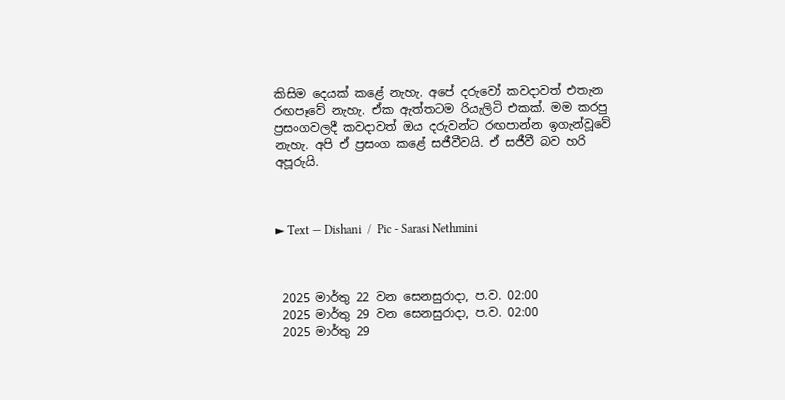කිසිම දෙයක් කළේ නැහැ. අපේ දරුවෝ කවදාවත් එතැන රඟපෑවේ නැහැ. ඒක ඇත්තටම රියැලිටි එකක්. මම කරපු ප්‍රසංගවලදී කවදාවත් ඔය දරුවන්ට රඟපාන්න ඉගැන්වූවේ නැහැ. අපි ඒ ප්‍රසංග කළේ සජීවීවයි. ඒ සජීවී බව හරි අපූරුයි.



► Text — Dishani  /  Pic - Sarasi Nethmini



 2025 මාර්තු 22 වන සෙනසුරාදා, ප.ව. 02:00
 2025 මාර්තු 29 වන සෙනසුරාදා, ප.ව. 02:00
 2025 මාර්තු 29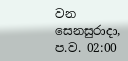වන සෙනසුරාදා, ප.ව. 02:00